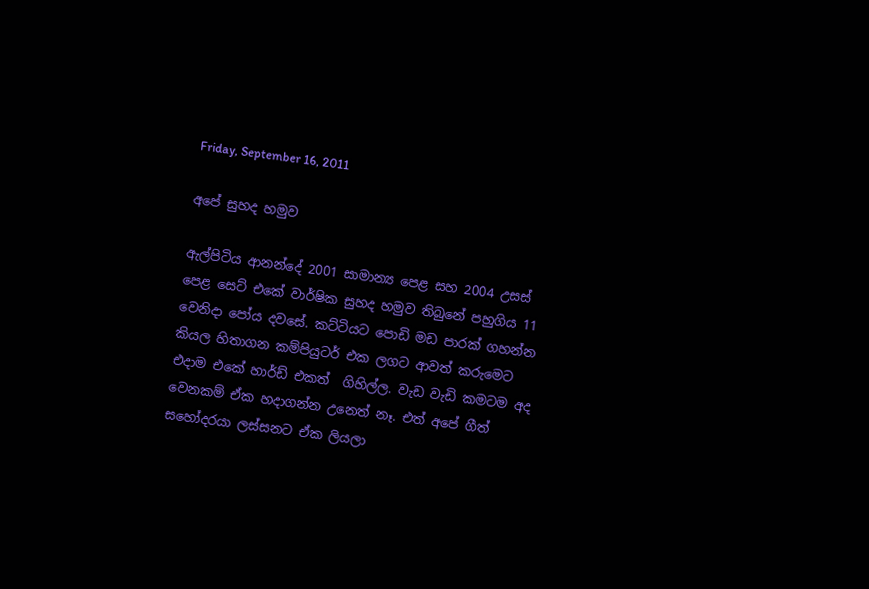Friday, September 16, 2011

අපේ සුහද හමුව

ඇල්පිටිය ආනන්දේ 2001 සාමාන්‍ය පෙළ සහ 2004 උසස් පෙළ සෙට් එකේ වාර්ෂික සුහද හමුව තිබුනේ පහුගිය 11 වෙනිදා පෝය දවසේ. කට්ටියට පොඩි මඩ පාරක් ගහන්න කියල හිතාගන කම්පියුටර් එක ලගට ආවත් කරුමෙට එදාම එකේ හාර්ඩ් එකත්  ගිහිල්ල. වැඩ වැඩි කමටම අද වෙනකම් ඒක හදාගන්න උනෙත් නෑ. එත් අපේ ගීත් සහෝදරයා ලස්සනට ඒක ලියලා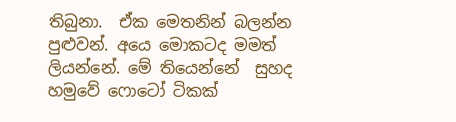තිබුනා.  ඒක මෙතනින් බලන්න  පුළුවන්. අයෙ මොකටද මමත් ලියන්නේ. මේ තියෙන්නේ  සුහද හමුවේ ෆොටෝ ටිකක්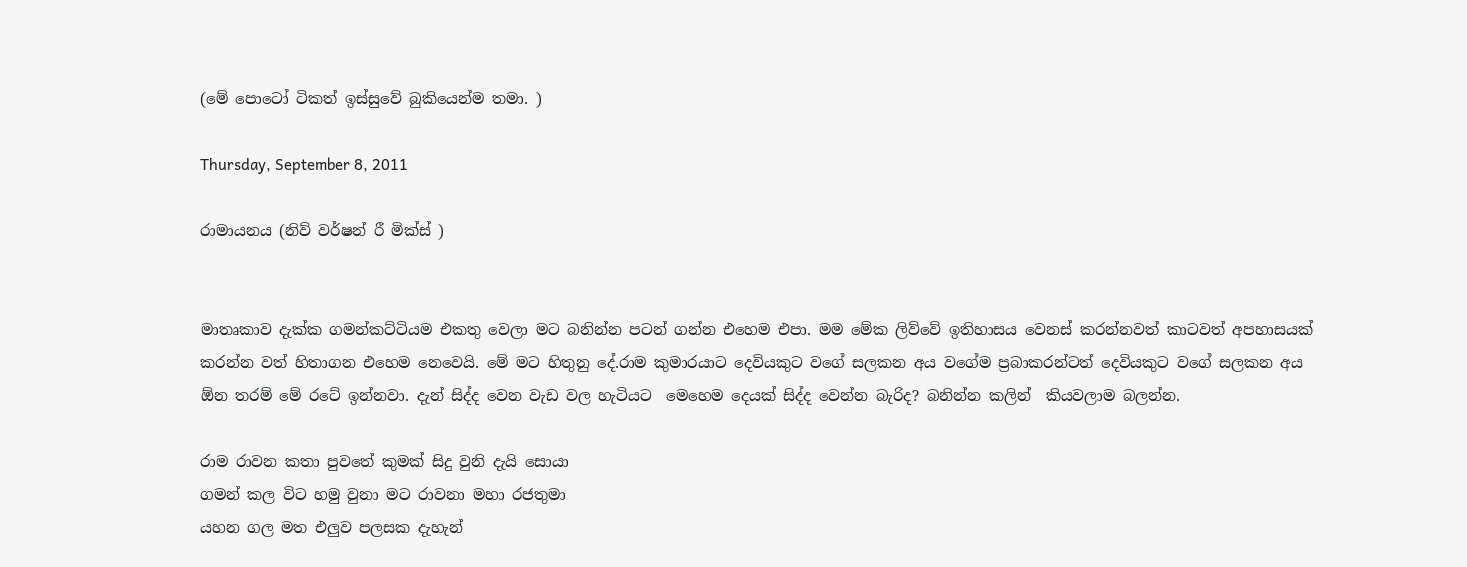(මේ පොටෝ ටිකත් ඉස්සුවේ බුකියෙන්ම තමා. )

Thursday, September 8, 2011

රාමායනය (නිව් වර්ෂන් රී මික්ස් )


මාතෘකාව දැක්ක ගමන්කට්ටියම එකතු වෙලා මට බනින්න පටන් ගන්න එහෙම එපා. මම මේක ලිව්වේ ඉතිහාසය වෙනස් කරන්නවත් කාටවත් අපහාසයක් කරන්න වත් හිතාගන එහෙම නෙවෙයි. මේ මට හිතුනු දේ.රාම කුමාරයාට දෙවියකුට වගේ සලකන අය වගේම ප්‍රබාකරන්ටත් දෙවියකුට වගේ සලකන අය ඕන තරම් මේ රටේ ඉන්නවා. දැන් සිද්ද වෙන වැඩ වල හැටියට  මෙහෙම දෙයක් සිද්ද වෙන්න බැරිද? බනින්න කලින්  කියවලාම බලන්න.

රාම රාවන කතා පුවතේ කුමක් සිදු වුනි දැයි සොයා
ගමන් කල විට හමු වුනා මට රාවනා මහා රජතුමා
යහන ගල මත එලුව පලසක දැහැන්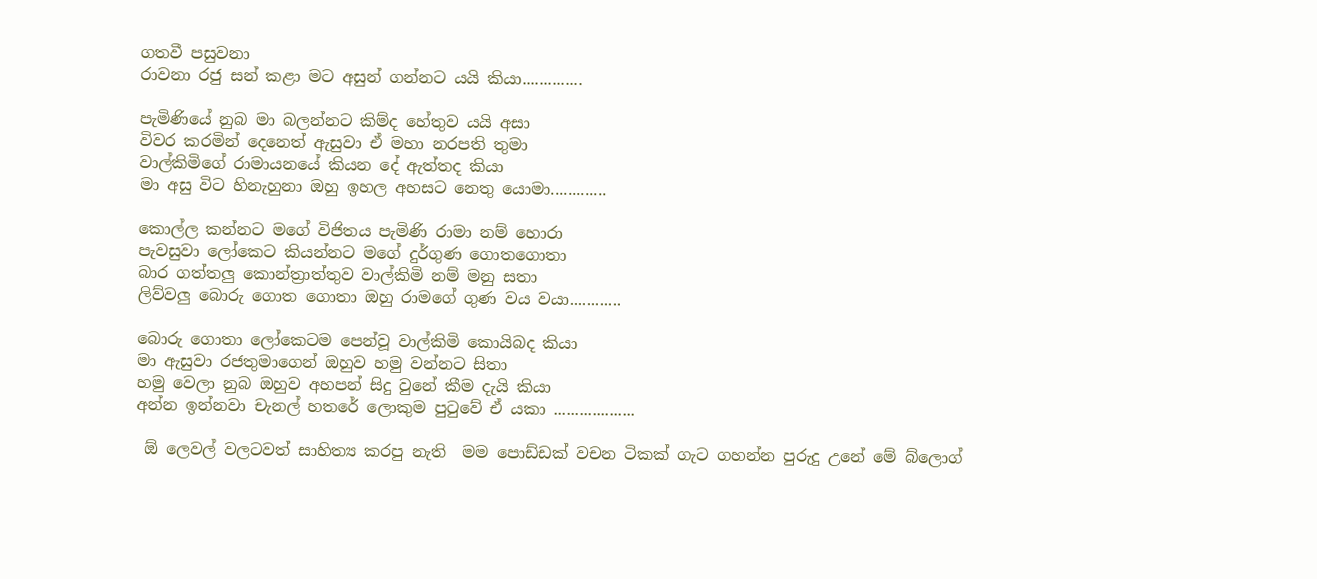ගතවී පසුවනා
රාවනා රජු සන් කළා මට අසුන් ගන්නට යයි කියා..............

පැමිණියේ නුබ මා බලන්නට කිම්ද හේතුව යයි අසා
විවර කරමින් දෙනෙත් ඇසුවා ඒ මහා නරපති තුමා
වාල්කිමිගේ රාමායනයේ කියන දේ ඇත්තද කියා
මා අසු විට හිනැහුනා ඔහු ඉහල අහසට නෙතු යොමා.............

කොල්ල කන්නට මගේ විජිතය පැමිණි රාමා නම් හොරා
පැවසුවා ලෝකෙට කියන්නට මගේ දුර්ගුණ ගොතගොතා
බාර ගත්තලු කොන්ත්‍රාත්තුව වාල්කිමි නම් මනු සතා
ලිව්වලු බොරු ගොත ගොතා ඔහු රාමගේ ගුණ වය වයා............

බොරු ගොතා ලෝකෙටම පෙන්වූ වාල්කිමි කොයිබද කියා
මා ඇසුවා රජතුමාගෙන් ඔහුව හමු වන්නට සිතා
හමු වෙලා නුබ ඔහුව අහපන් සිදු වුනේ කීම දැයි කියා
අන්න ඉන්නවා චැනල් හතරේ ලොකුම පුටුවේ ඒ යකා ...................

 ඕ ලෙවල් වලටවත් සාහිත්‍ය කරපු නැති  මම පොඩ්ඩක් වචන ටිකක් ගැට ගහන්න පුරුදු උනේ මේ බ්ලොග්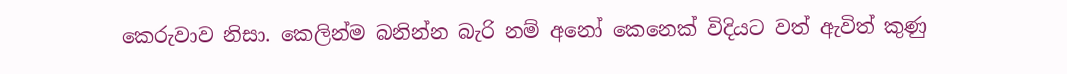කෙරුවාව නිසා. කෙලින්ම බනින්න බැරි නම් අනෝ කෙනෙක් විදියට වත් ඇවිත් කුණු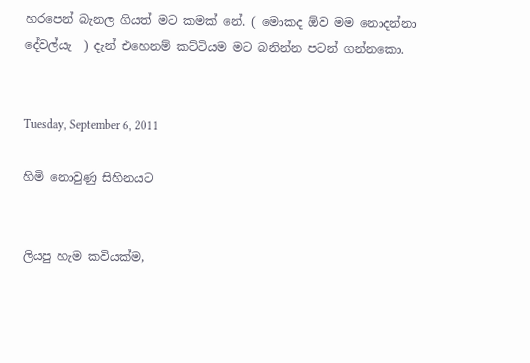හරපෙන් බැනල ගියත් මට කමක් නේ. ( මොකද ඕව මම නොදන්නා දේවල්යැ  ) දැන් එහෙනම් කට්ටියම මට බනින්න පටන් ගන්නකො.


Tuesday, September 6, 2011

හිමි නොවුණු සිහිනයට


ලියපු හැම කවියක්ම,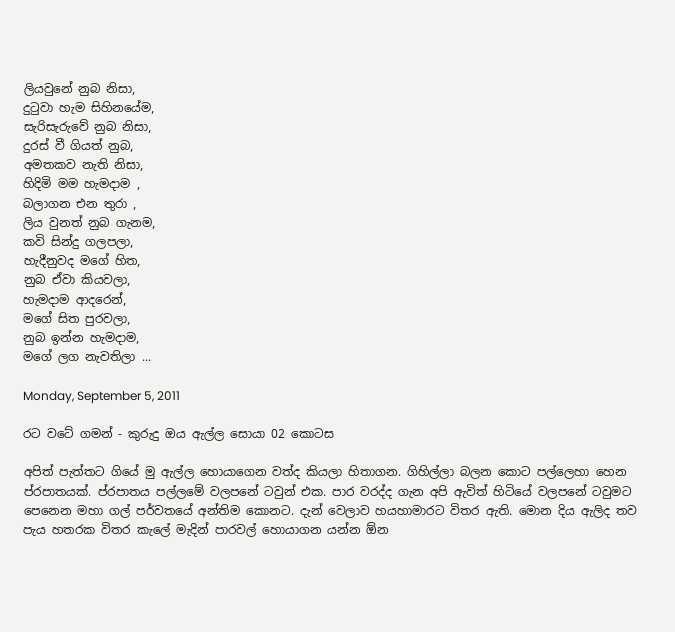ලියවුනේ නුබ නිසා,
දුටුවා හැම සිහිනයේම,
සැරිසැරුවේ නුබ නිසා,
දුරස් වී ගියත් නුබ,
අමතකව නැති නිසා,
හිදිමි මම හැමදාම ,
බලාගන එන තුරා ,
ලිය වුනත් නුබ ගැනම,
කවි සින්දු ගලපලා,
හැදීනුවද මගේ හිත,
නුබ ඒවා කියවලා,
හැමදාම ආදරෙන්,
මගේ සිත පුරවලා,
නුබ ඉන්න හැමදාම,
මගේ ලග නැවතිලා ...

Monday, September 5, 2011

රට වටේ ගමන් - කුරුදු ඔය ඇල්ල සොයා 02 කොටස

අපිත් පැත්තට ගියේ මු ඇල්ල හොයාගෙන වත්ද කියලා හිතාගන. ගිහිල්ලා බලන කොට පල්ලෙහා හෙන ප්රපාතයක්. ප්රපාතය පල්ලමේ වලපනේ ටවුන් එක. පාර වරද්ද ගැන අපි ඇවිත් හිටියේ වලපනේ ටවුමට පෙනෙන මහා ගල් පර්වතයේ අන්තිම කොනට. දැන් වෙලාව හයහාමාරට විතර ඇති. මොන දිය ඇලිද තව පැය හතරක විතර කැලේ මැදින් පාරවල් හොයාගන යන්න ඕන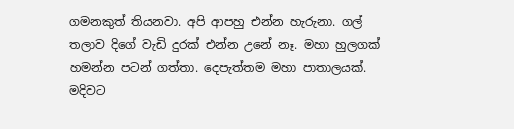ගමනකුත් තියනවා. අපි ආපහු එන්න හැරුනා. ගල් තලාව දිගේ වැඩි දුරක් එන්න උනේ නෑ. මහා හුලගක් හමන්න පටන් ගත්තා. දෙපැත්තම මහා පාතාලයක්.  මදිවට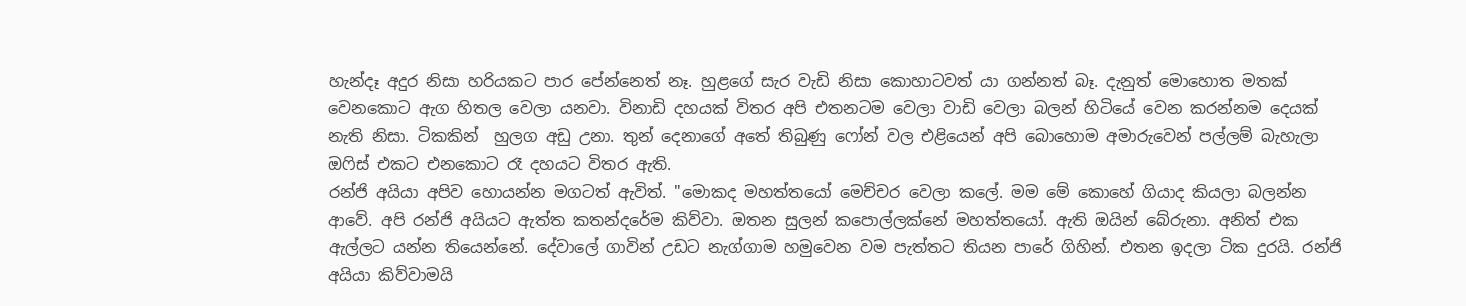හැන්දෑ අදුර නිසා හරියකට පාර පේන්නෙත් නෑ. හුළගේ සැර වැඩි නිසා කොහාටවත් යා ගන්නත් බෑ. දැනුත් මොහොත මතක් වෙනකොට ඇග හිතල වෙලා යනවා. විනාඩි දහයක් විතර අපි එතනටම වෙලා වාඩි වෙලා බලන් හිටියේ වෙන කරන්නම දෙයක් නැති නිසා. ටිකකින්  හුලග අඩු උනා. තුන් දෙනාගේ අතේ තිබුණු ෆෝන් වල එළියෙන් අපි බොහොම අමාරුවෙන් පල්ලම් බැහැලා ඔෆිස් එකට එනකොට රෑ දහයට විතර ඇති.
රන්ජි අයියා අපිව හොයන්න මගටත් ඇවිත්. "මොකද මහත්තයෝ මෙච්චර වෙලා කලේ. මම මේ කොහේ ගියාද කියලා බලන්න ආවේ. අපි රන්ජි අයියට ඇත්ත කතන්දරේම කිව්වා. ඔතන සුලන් කපොල්ලක්නේ මහත්තයෝ. ඇති ඔයින් බේරුනා. අනිත් එක ඇල්ලට යන්න තියෙන්නේ. දේවාලේ ගාවින් උඩට නැග්ගාම හමුවෙන වම පැත්තට තියන පාරේ ගිහින්. එතන ඉදලා ටික දුරයි. රන්ජි අයියා කිව්වාමයි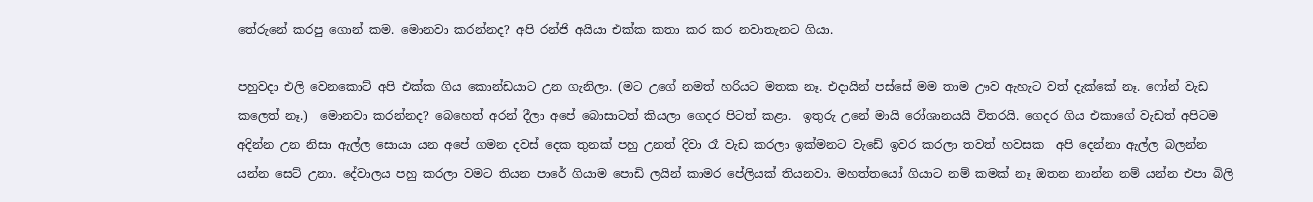තේරුනේ කරපු ගොන් කම. මොනවා කරන්නද? අපි රන්ජි අයියා එක්ක කතා කර කර නවාතැනට ගියා.

පහුවදා එලි වෙනකොට් අපි එක්ක ගිය කොන්ඩයාට උන ගැනිලා. (මට උගේ නමත් හරියට මතක නෑ. එදායින් පස්සේ මම තාම ඌව ඇහැට වත් දැක්කේ නෑ. ෆෝන් වැඩ කලෙත් නෑ.)  මොනවා කරන්නද? බෙහෙත් අරන් දීලා අපේ බොසාටත් කියලා ගෙදර පිටත් කළා.  ඉතුරු උනේ මායි රෝශානයයි විතරයි. ගෙදර ගිය එකාගේ වැඩත් අපිටම අදින්න උන නිසා ඇල්ල සොයා යන අපේ ගමන දවස් දෙක තුනක් පහු උනත් දිවා රෑ වැඩ කරලා ඉක්මනට වැඩේ ඉවර කරලා තවත් හවසක  අපි දෙන්නා ඇල්ල බලන්න යන්න සෙට් උනා. දේවාලය පහු කරලා වමට තියන පාරේ ගියාම පොඩි ලයින් කාමර පේලියක් තියනවා. මහත්තයෝ ගියාට නම් කමක් නෑ ඔතන නාන්න නම් යන්න එපා බිලි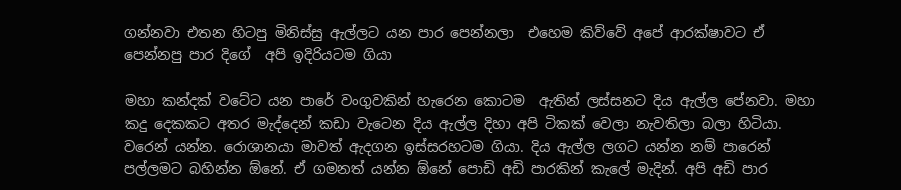ගන්නවා එතන හිටපු මිනිස්සු ඇල්ලට යන පාර පෙන්නලා  එහෙම කිව්වේ අපේ ආරක්ෂාවට ඒ පෙන්නපු පාර දිගේ  අපි ඉදිරියටම ගියා

මහා කන්දක් වටේට යන පාරේ වංගුවකින් හැරෙන කොටම  ඇතින් ලස්සනට දිය ඇල්ල පේනවා. මහා කදු දෙකකට අතර මැද්දෙන් කඩා වැටෙන දිය ඇල්ල දිහා අපි ටිකක් වෙලා නැවතිලා බලා හිටියා. වරෙන් යන්න. රොශානයා මාවත් ඇදගන ඉස්සරහටම ගියා. දිය ඇල්ල ලගට යන්න නම් පාරෙන් පල්ලමට බහින්න ඕනේ. ඒ ගමනත් යන්න ඕනේ පොඩි අඩි පාරකින් කැලේ මැදින්. අපි අඩි පාර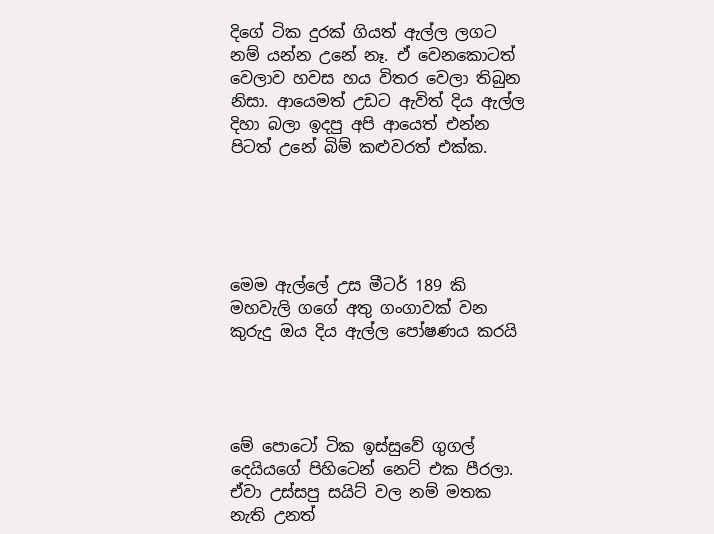දිගේ ටික දුරක් ගියත් ඇල්ල ලගට නම් යන්න උනේ නෑ. ඒ වෙනකොටත් වෙලාව හවස හය විතර වෙලා තිබුන නිසා. ආයෙමත් උඩට ඇවිත් දිය ඇල්ල දිහා බලා ඉදපු අපි ආයෙත් එන්න පිටත් උනේ බිම් කළුවරත් එක්ක.





මෙම ඇල්ලේ උස මීටර් 189 කි මහවැලි ගගේ අතු ගංගාවක් වන කුරුදු ඔය දිය ඇල්ල පෝෂණය කරයි




මේ පොටෝ ටික ඉස්සුවේ ගුගල් දෙයියගේ පිහිටෙන් නෙට් එක පීරලා. ඒවා උස්සපු සයිට් වල නම් මතක නැති උනත්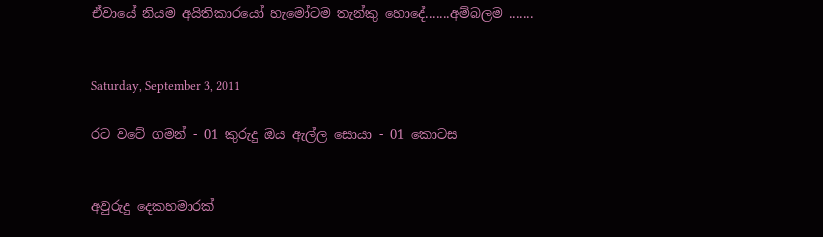ඒවායේ නියම අයිතිකාරයෝ හැමෝටම තැන්කු හොදේ.......අම්බලම .......


Saturday, September 3, 2011

රට වටේ ගමන් - 01 කුරුදු ඔය ඇල්ල සොයා - 01 කොටස


අවුරුදු දෙකහමාරක්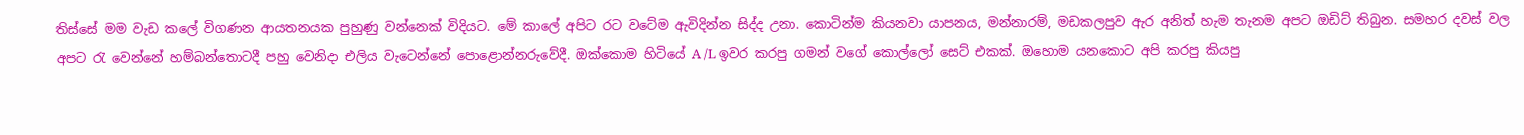තිස්සේ මම වැඩ කලේ විගණන ආයතනයක පුහුණු වන්නෙක් විදියට. මේ කාලේ අපිට රට වටේම ඇවිදින්න සිද්ද උනා. කොටින්ම කියනවා යාපනය, මන්නාරම්, මඩකලපුව ඇර අනිත් හැම තැනම අපට ඔඩිට් තිබුන. සමහර දවස් වල අපට රැ වෙන්නේ හම්බන්තොටදී පහු වෙනිදා එලිය වැටෙන්නේ පොළොන්නරුවේදී. ඔක්කොම හිටියේ A /L ඉවර කරපු ගමන් වගේ කොල්ලෝ සෙට් එකක්. ඔහොම යනකොට අපි කරපු කියපු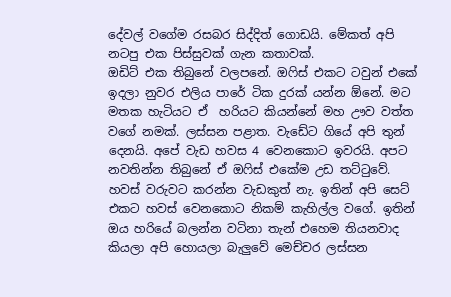දේවල් වගේම රසබර සිද්දිත් ගොඩයි. මේකත් අපි නටපු එක පිස්සුවක් ගැන කතාවක්.
ඔඩිට් එක තිබුනේ වලපනේ. ඔෆිස් එකට ටවුන් එකේ ඉදලා නුවර එලිය පාරේ ටික දුරක් යන්න ඕනේ. මට මතක හැටියට ඒ  හරියට කියන්නේ මහ ඌව වත්ත වගේ නමක්. ලස්සන පළාත. වැඩේට ගියේ අපි තුන් දෙනයි. අපේ වැඩ හවස 4 වෙනකොට ඉවරයි. අපට නවතින්න තිබුනේ ඒ ඔෆිස් එකේම උඩ තට්ටුවේ. හවස් වරුවට කරන්න වැඩකුත් නැ. ඉතින් අපි සෙට් එකට හවස් වෙනකොට නිකම් කැහිල්ල වගේ. ඉතින් ඔය හරියේ බලන්න වටිනා තැන් එහෙම තියනවාද කියලා අපි හොයලා බැලුවේ මෙච්චර ලස්සන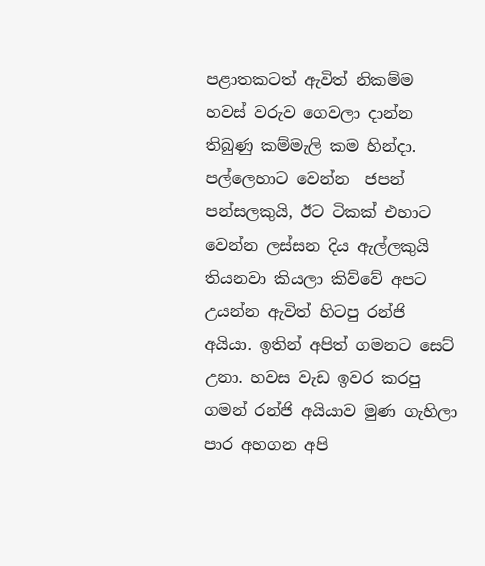පළාතකටත් ඇවිත් නිකම්ම හවස් වරුව ගෙවලා දාන්න තිබුණු කම්මැලි කම හින්දා. පල්ලෙහාට වෙන්න  ජපන් පන්සලකුයි, ඊට ටිකක් එහාට වෙන්න ලස්සන දිය ඇල්ලකුයි තියනවා කියලා කිව්වේ අපට උයන්න ඇවිත් හිටපු රන්ජි අයියා. ඉතින් අපිත් ගමනට සෙට් උනා. හවස වැඩ ඉවර කරපු ගමන් රන්ජි අයියාව මුණ ගැහිලා පාර අහගන අපි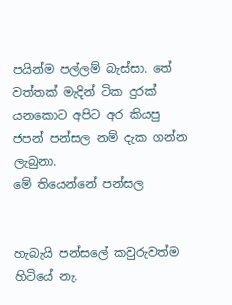පයින්ම පල්ලම් බැස්සා. තේ වත්තක් මැදින් ටික දුරක් යනකොට අපිට අර කියපු ජපන් පන්සල නම් දැක ගන්න ලැබුනා.
මේ තියෙන්නේ පන්සල


හැබැයි පන්සලේ කවුරුවත්ම හිටියේ නැ.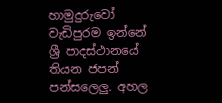හාමුදුරුවෝ වැඩිපුරම ඉන්නේ ශ්‍රී පාදස්ථානයේ තියන ජපන් පන්සලෙලු. අහල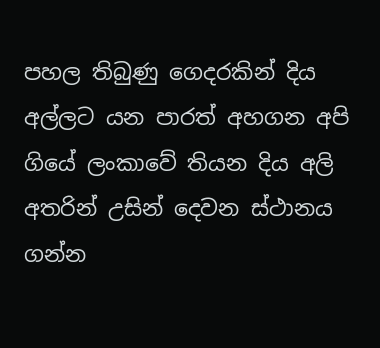පහල තිබුණු ගෙදරකින් දිය අල්ලට යන පාරත් අහගන අපි ගියේ ලංකාවේ තියන දිය අලි අතරින් උසින් දෙවන ස්ථානය ගන්න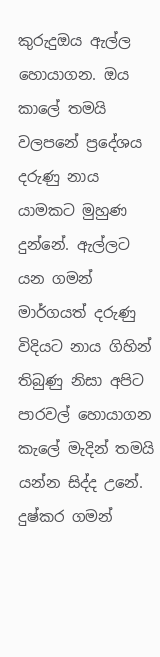කුරුදුඔය ඇල්ල හොයාගන. ඔය කාලේ තමයි වලපනේ ප්‍රදේශය දරුණු නාය යාමකට මුහුණ දුන්නේ. ඇල්ලට යන ගමන් මාර්ගයත් දරුණු විදියට නාය ගිහින් තිබුණු නිසා අපිට පාරවල් හොයාගන කැලේ මැදින් තමයි යන්න සිද්ද උනේ. දුෂ්කර ගමන්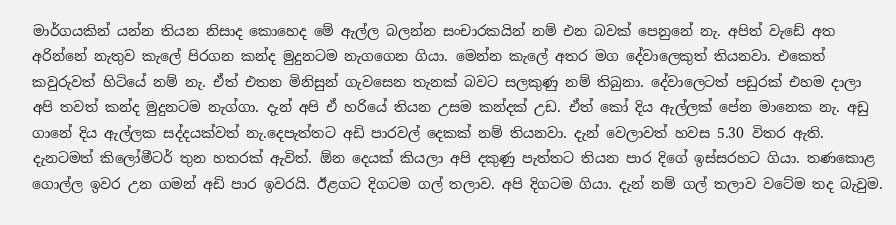මාර්ගයකින් යන්න තියන නිසාද කොහෙද මේ ඇල්ල බලන්න සංචාරකයින් නම් එන බවක් පෙනුනේ නැ. අපිත් වැඩේ අත අරින්නේ නැතුව කැලේ පිරගන කන්ද මුදුනටම නැගගෙන ගියා. මෙන්න කැලේ අතර මග දේවාලෙකුත් තියනවා. එකෙත් කවුරුවත් හිටියේ නම් නැ. ඒත් එතන මිනිසුන් ගැවසෙන තැනක් බවට සලකුණු නම් තිබුනා. දේවාලෙටත් පඩුරක් එහම දාලා අපි තවත් කන්ද මුදුනටම නැග්ගා. දැන් අපි ඒ හරියේ තියන උසම කන්දක් උඩ. ඒත් කෝ දිය ඇල්ලක් පේන මානෙක නැ. අඩු ගානේ දිය ඇල්ලක සද්දයක්වත් නැ.දෙපැත්තට අඩි පාරවල් දෙකක් නම් තියනවා. දැන් වෙලාවත් හවස 5.30 විතර ඇති. දැනටමත් කිලෝමීටර් තුන හතරක් ඇවිත්. ඕන දෙයක් කියලා අපි දකුණු පැත්තට තියන පාර දිගේ ඉස්සරහට ගියා. තණකොළ ගොල්ල ඉවර උන ගමන් අඩි පාර ඉවරයි. ඊළගට දිගටම ගල් තලාව. අපි දිගටම ගියා. දැන් නම් ගල් තලාව වටේම තද බැවුම.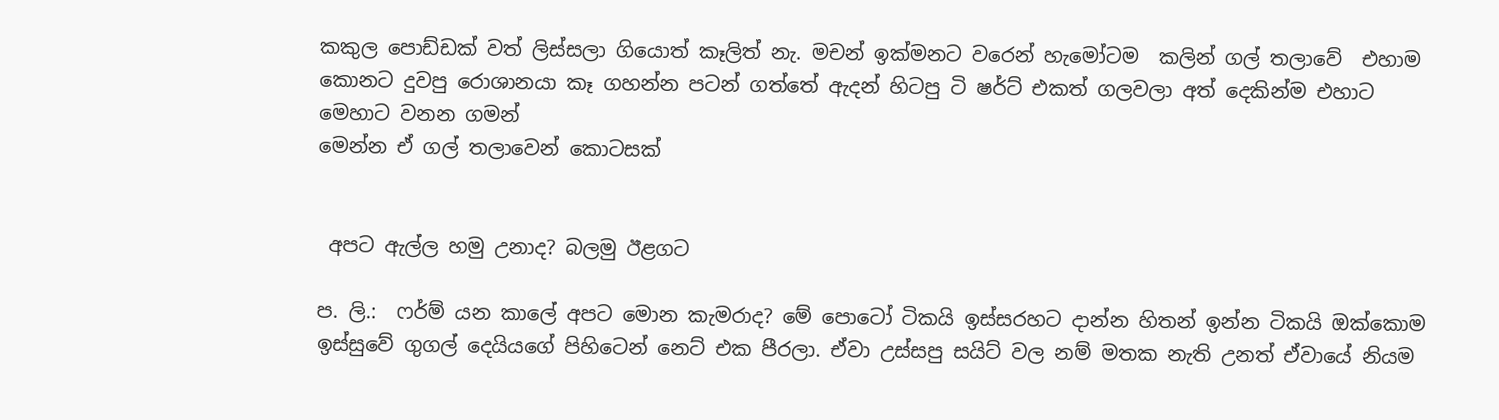කකුල පොඩ්ඩක් වත් ලිස්සලා ගියොත් කෑලිත් නැ. මචන් ඉක්මනට වරෙන් හැමෝටම  කලින් ගල් තලාවේ  එහාම කොනට දුවපු රොශානයා කෑ ගහන්න පටන් ගත්තේ ඇදන් හිටපු ටි ෂර්ට් එකත් ගලවලා අත් දෙකින්ම එහාට මෙහාට වනන ගමන්
මෙන්න ඒ ගල් තලාවෙන් කොටසක්


 අපට ඇල්ල හමු උනාද? බලමු ඊළගට

ප. ලි.:  ෆර්ම් යන කාලේ අපට මොන කැමරාද? මේ පොටෝ ටිකයි ඉස්සරහට දාන්න හිතන් ඉන්න ටිකයි ඔක්කොම ඉස්සුවේ ගුගල් දෙයියගේ පිහිටෙන් නෙට් එක පීරලා. ඒවා උස්සපු සයිට් වල නම් මතක නැති උනත් ඒවායේ නියම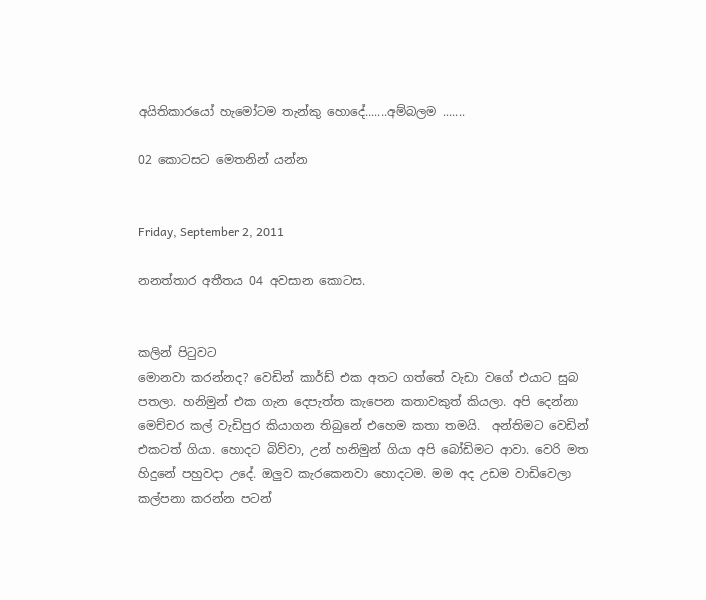අයිතිකාරයෝ හැමෝටම තැන්කු හොදේ.......අම්බලම .......

02 කොටසට මෙතනින් යන්න


Friday, September 2, 2011

නනත්තාර අතීතය 04 අවසාන කොටස.


කලින් පිටුවට
මොනවා කරන්නද? වෙඩින් කාර්ඩ් එක අතට ගත්තේ වැඩා වගේ එයාට සුබ පතලා. හනිමුන් එක ගැන දෙපැත්ත කැපෙන කතාවකුත් කියලා. අපි දෙන්නා මෙච්චර කල් වැඩිපුර කියාගන තිබුනේ එහෙම කතා තමයි.  අන්තිමට වෙඩින් එකටත් ගියා. හොදට බිව්වා, උන් හනිමුන් ගියා අපි බෝඩිමට ආවා. වෙරි මත හිදුනේ පහුවදා උදේ. ඔලුව කැරකෙනවා හොදටම. මම අද උඩම වාඩිවෙලා කල්පනා කරන්න පටන්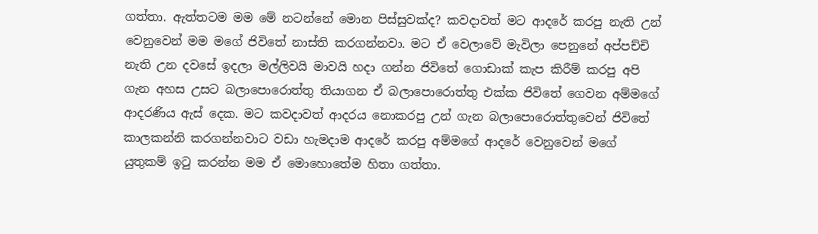ගත්තා. ඇත්තටම මම මේ නටන්නේ මොන පිස්සුවක්ද? කවදාවත් මට ආදරේ කරපු නැති උන් වෙනුවෙන් මම මගේ ජිවිතේ නාස්ති කරගන්නවා. මට ඒ වෙලාවේ මැවිලා පෙනුනේ අප්පච්චි නැති උන දවසේ ඉදලා මල්ලිවයි මාවයි හදා ගන්න ජිවිතේ ගොඩාක් කැප කිරීම් කරපු අපි ගැන අහස උසට බලාපොරොත්තු තියාගන ඒ බලාපොරොත්තු එක්ක ජිවිතේ ගෙවන අම්මගේ ආදරණිය ඇස් දෙක. මට කවදාවත් ආදරය නොකරපු උන් ගැන බලාපොරොත්තුවෙන් ජිවිතේ කාලකන්නි කරගන්නවාට වඩා හැමදාම ආදරේ කරපු අම්මගේ ආදරේ වෙනුවෙන් මගේ  යුතුකම් ඉටු කරන්න මම ඒ මොහොතේම හිතා ගත්තා.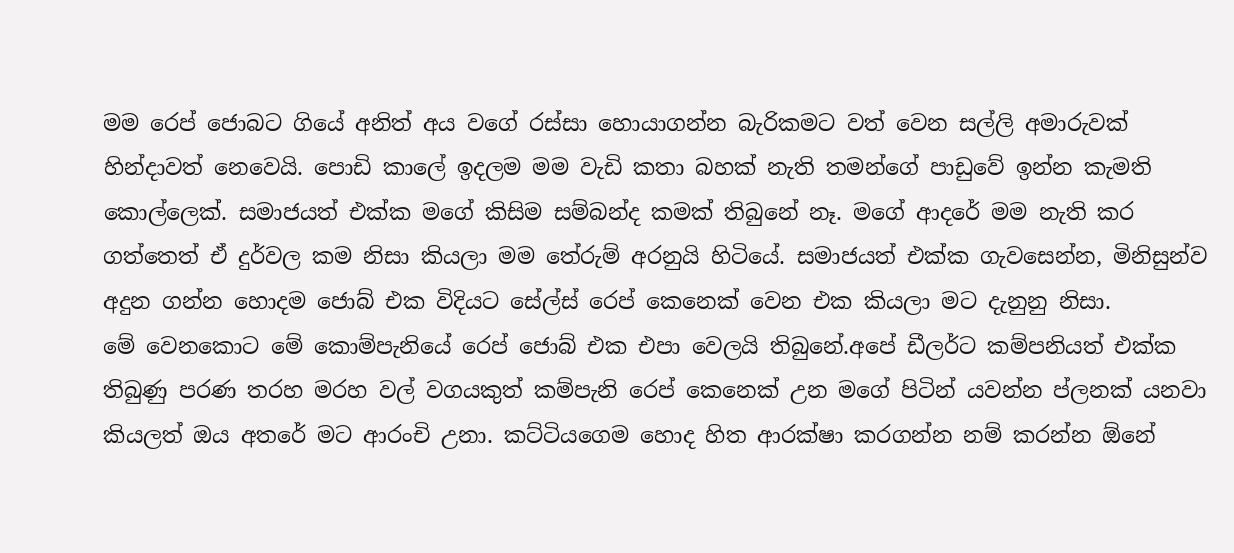මම රෙප් ජොබට ගියේ අනිත් අය වගේ රස්සා හොයාගන්න බැරිකමට වත් වෙන සල්ලි අමාරුවක් හින්දාවත් නෙවෙයි. පොඩි කාලේ ඉදලම මම වැඩි කතා බහක් නැති තමන්ගේ පාඩුවේ ඉන්න කැමති කොල්ලෙක්. සමාජයත් එක්ක මගේ කිසිම සම්බන්ද කමක් තිබුනේ නෑ. මගේ ආදරේ මම නැති කර ගත්තෙත් ඒ දුර්වල කම නිසා කියලා මම තේරුම් අරනුයි හිටියේ. සමාජයත් එක්ක ගැවසෙන්න, මිනිසුන්ව අදුන ගන්න හොදම ජොබ් එක විදියට සේල්ස් රෙප් කෙනෙක් වෙන එක කියලා මට දැනුනු නිසා.
මේ වෙනකොට මේ කොම්පැනියේ රෙප් ජොබ් එක එපා වෙලයි තිබුනේ.අපේ ඩීලර්ට කම්පනියත් එක්ක තිබුණු පරණ තරහ මරහ වල් වගයකුත් කම්පැනි රෙප් කෙනෙක් උන මගේ පිටින් යවන්න ප්ලනක් යනවා කියලත් ඔය අතරේ මට ආරංචි උනා. කට්ටියගෙම හොද හිත ආරක්ෂා කරගන්න නම් කරන්න ඕනේ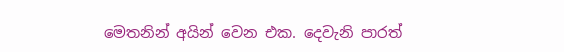මෙතනින් අයින් වෙන එක. දෙවැනි පාරත්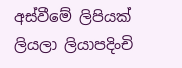අස්වීමේ ලිපියක් ලියලා ලියාපදිංචි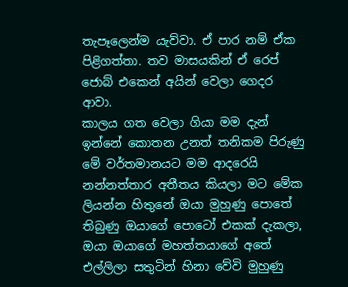තැපෑලෙන්ම යැව්වා. ඒ පාර නම් ඒක පිළිගත්තා. තව මාසයකින් ඒ රෙප් ජොබ් එකෙන් අයින් වෙලා ගෙදර ආවා.
කාලය ගත වෙලා ගියා මම දැන් ඉන්නේ කොතන උනත් තනිකම පිරුණු මේ වර්තමානයට මම ආදරෙයි  නන්නත්තාර අතීතය කියලා මට මේක ලියන්න හිතුනේ ඔයා මුහුණු පොතේ තිබුණු ඔයාගේ පොටෝ එකක් දැකලා, ඔයා ඔයාගේ මහත්තයාගේ අතේ එල්ලිලා සතුටින් හිනා වේවි මුහුණු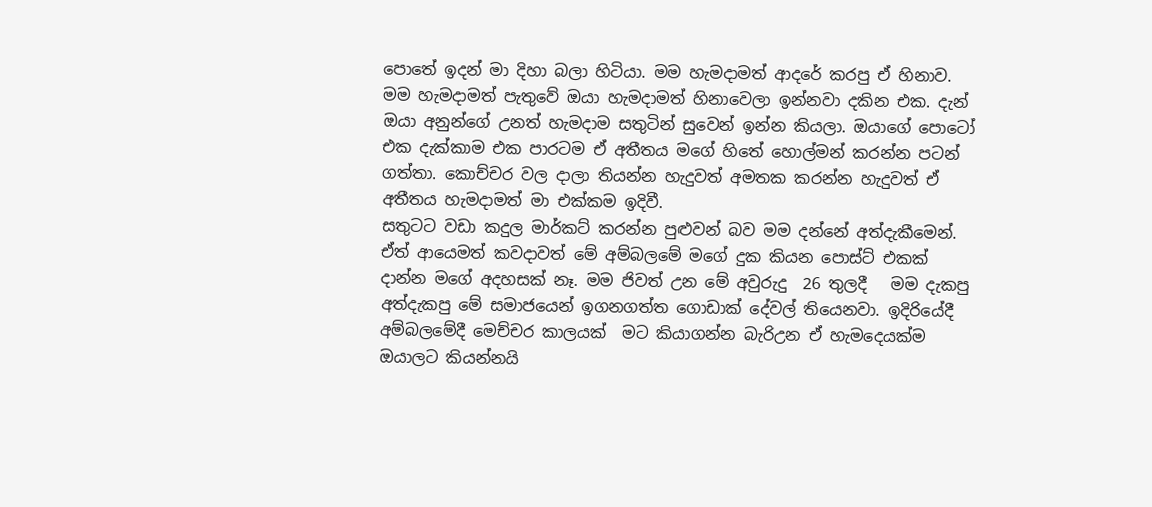පොතේ ඉදන් මා දිහා බලා හිටියා. මම හැමදාමත් ආදරේ කරපු ඒ හිනාව. මම හැමදාමත් පැතුවේ ඔයා හැමදාමත් හිනාවෙලා ඉන්නවා දකින එක. දැන් ඔයා අනුන්ගේ උනත් හැමදාම සතුටින් සුවෙන් ඉන්න කියලා. ඔයාගේ පොටෝ එක දැක්කාම එක පාරටම ඒ අතීතය මගේ හිතේ හොල්මන් කරන්න පටන් ගත්තා. කොච්චර වල දාලා තියන්න හැදුවත් අමතක කරන්න හැදුවත් ඒ අතීතය හැමදාමත් මා එක්කම ඉදිවී.
සතුටට වඩා කදුල මාර්කට් කරන්න පුළුවන් බව මම දන්නේ අත්දැකීමෙන්. ඒත් ආයෙමත් කවදාවත් මේ අම්බලමේ මගේ දුක කියන පොස්ට් එකක් දාන්න මගේ අදහසක් නෑ. මම ජිවත් උන මේ අවුරුදු  26 තුලදී   මම දැකපු අත්දැකපු මේ සමාජයෙන් ඉගනගත්ත ගොඩාක් දේවල් තියෙනවා. ඉදිරියේදී අම්බලමේදී මෙච්චර කාලයක්  මට කියාගන්න බැරිඋන ඒ හැමදෙයක්ම ඔයාලට කියන්නයි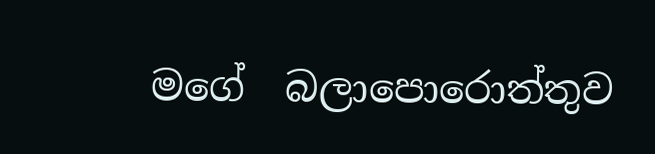මගේ  බලාපොරොත්තුව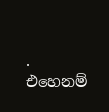. එහෙනම්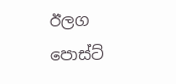ඊලග පොස්ට්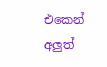එකෙන් අලුත්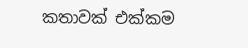කතාවක් එක්කම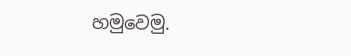හමුවෙමු.